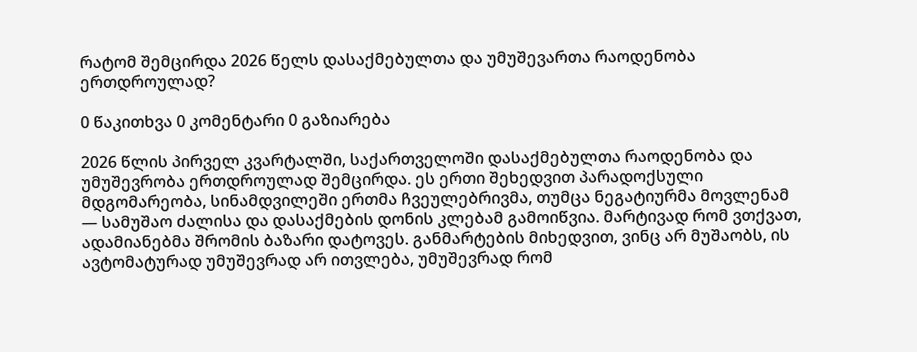რატომ შემცირდა 2026 წელს დასაქმებულთა და უმუშევართა რაოდენობა ერთდროულად?

0 წაკითხვა 0 კომენტარი 0 გაზიარება

2026 წლის პირველ კვარტალში, საქართველოში დასაქმებულთა რაოდენობა და უმუშევრობა ერთდროულად შემცირდა. ეს ერთი შეხედვით პარადოქსული მდგომარეობა, სინამდვილეში ერთმა ჩვეულებრივმა, თუმცა ნეგატიურმა მოვლენამ — სამუშაო ძალისა და დასაქმების დონის კლებამ გამოიწვია. მარტივად რომ ვთქვათ, ადამიანებმა შრომის ბაზარი დატოვეს. განმარტების მიხედვით, ვინც არ მუშაობს, ის ავტომატურად უმუშევრად არ ითვლება, უმუშევრად რომ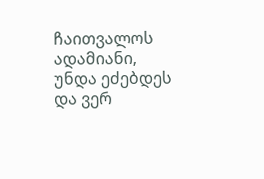ჩაითვალოს ადამიანი, უნდა ეძებდეს და ვერ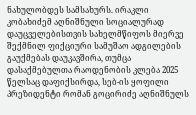ნახულობდეს სამსახურს. ირაკლი კობახიძემ აღნიშნული სოციალურად დაუცველებისთვის სახელმწიფოს მიერვე შექმნილ ფიქციური სამუშაო ადგილების გაუქმებას დაუკავშირა, თუმცა დასაქმებულთა რაოდენობის კლება 2025 წელსაც დაფიქსირდა, სებ-ის ყოფილი პრეზიდენტი რომან გოცირიძე აღნიშნულს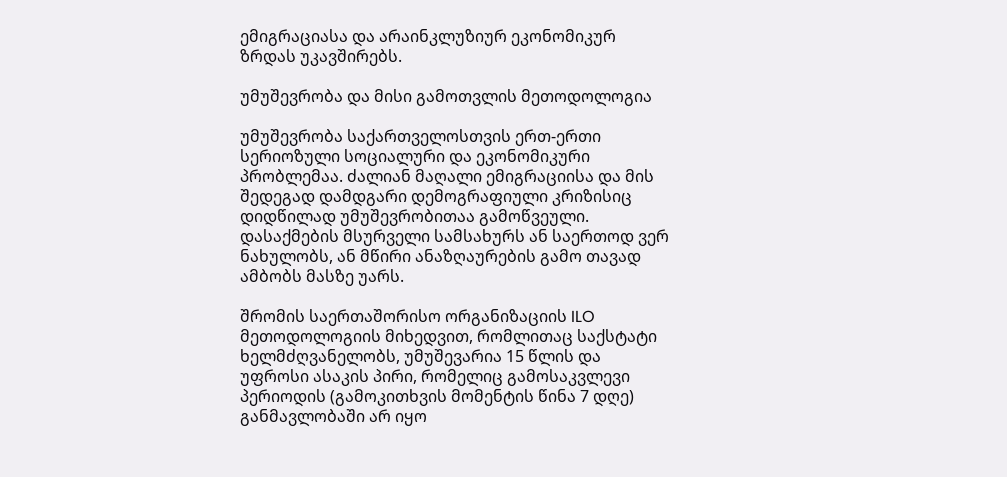ემიგრაციასა და არაინკლუზიურ ეკონომიკურ ზრდას უკავშირებს.

უმუშევრობა და მისი გამოთვლის მეთოდოლოგია

უმუშევრობა საქართველოსთვის ერთ-ერთი სერიოზული სოციალური და ეკონომიკური პრობლემაა. ძალიან მაღალი ემიგრაციისა და მის შედეგად დამდგარი დემოგრაფიული კრიზისიც დიდწილად უმუშევრობითაა გამოწვეული. დასაქმების მსურველი სამსახურს ან საერთოდ ვერ ნახულობს, ან მწირი ანაზღაურების გამო თავად ამბობს მასზე უარს.

შრომის საერთაშორისო ორგანიზაციის ILO მეთოდოლოგიის მიხედვით, რომლითაც საქსტატი ხელმძღვანელობს, უმუშევარია 15 წლის და უფროსი ასაკის პირი, რომელიც გამოსაკვლევი პერიოდის (გამოკითხვის მომენტის წინა 7 დღე) განმავლობაში არ იყო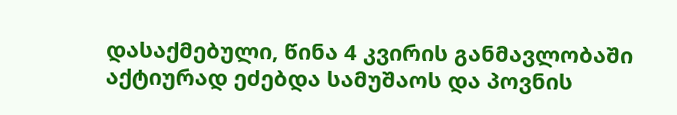დასაქმებული, წინა 4 კვირის განმავლობაში აქტიურად ეძებდა სამუშაოს და პოვნის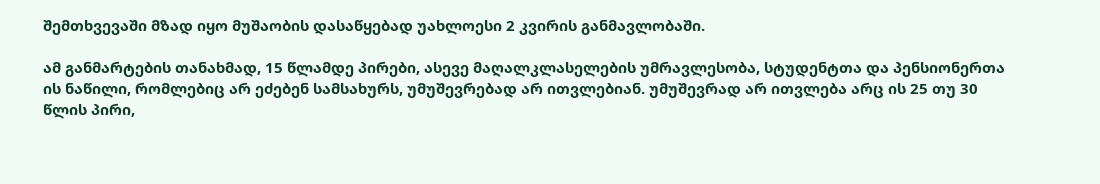შემთხვევაში მზად იყო მუშაობის დასაწყებად უახლოესი 2 კვირის განმავლობაში.

ამ განმარტების თანახმად, 15 წლამდე პირები, ასევე მაღალკლასელების უმრავლესობა, სტუდენტთა და პენსიონერთა ის ნაწილი, რომლებიც არ ეძებენ სამსახურს, უმუშევრებად არ ითვლებიან. უმუშევრად არ ითვლება არც ის 25 თუ 30 წლის პირი,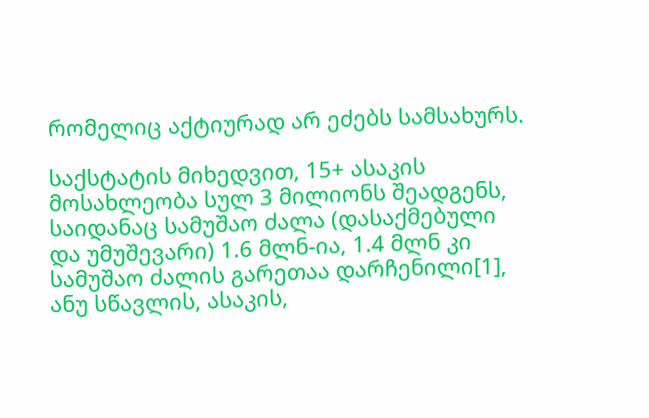რომელიც აქტიურად არ ეძებს სამსახურს.

საქსტატის მიხედვით, 15+ ასაკის მოსახლეობა სულ 3 მილიონს შეადგენს, საიდანაც სამუშაო ძალა (დასაქმებული და უმუშევარი) 1.6 მლნ-ია, 1.4 მლნ კი სამუშაო ძალის გარეთაა დარჩენილი[1], ანუ სწავლის, ასაკის,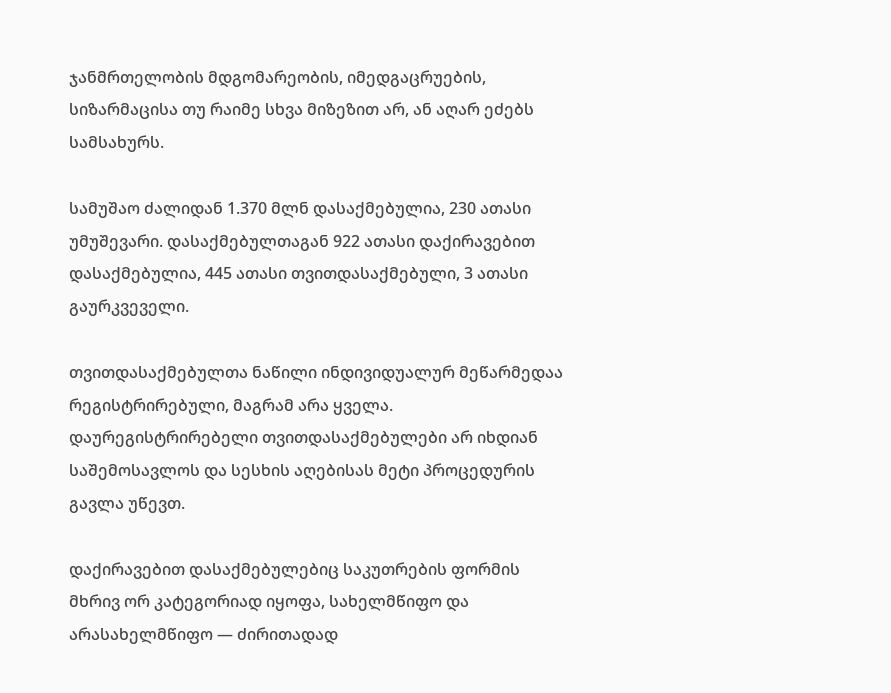ჯანმრთელობის მდგომარეობის, იმედგაცრუების, სიზარმაცისა თუ რაიმე სხვა მიზეზით არ, ან აღარ ეძებს სამსახურს.

სამუშაო ძალიდან 1.370 მლნ დასაქმებულია, 230 ათასი უმუშევარი. დასაქმებულთაგან 922 ათასი დაქირავებით დასაქმებულია, 445 ათასი თვითდასაქმებული, 3 ათასი გაურკვეველი.

თვითდასაქმებულთა ნაწილი ინდივიდუალურ მეწარმედაა რეგისტრირებული, მაგრამ არა ყველა. დაურეგისტრირებელი თვითდასაქმებულები არ იხდიან საშემოსავლოს და სესხის აღებისას მეტი პროცედურის გავლა უწევთ.

დაქირავებით დასაქმებულებიც საკუთრების ფორმის მხრივ ორ კატეგორიად იყოფა, სახელმწიფო და არასახელმწიფო — ძირითადად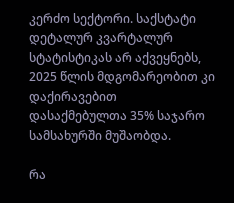კერძო სექტორი. საქსტატი დეტალურ კვარტალურ სტატისტიკას არ აქვეყნებს, 2025 წლის მდგომარეობით კი დაქირავებით დასაქმებულთა 35% საჯარო სამსახურში მუშაობდა.

რა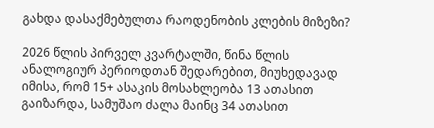გახდა დასაქმებულთა რაოდენობის კლების მიზეზი?

2026 წლის პირველ კვარტალში, წინა წლის ანალოგიურ პერიოდთან შედარებით, მიუხედავად იმისა, რომ 15+ ასაკის მოსახლეობა 13 ათასით გაიზარდა, სამუშაო ძალა მაინც 34 ათასით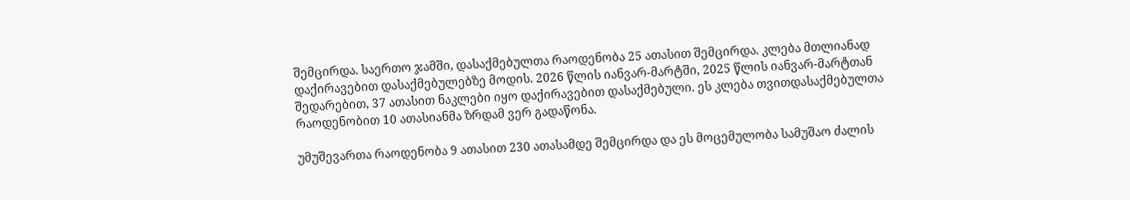შემცირდა. საერთო ჯამში, დასაქმებულთა რაოდენობა 25 ათასით შემცირდა. კლება მთლიანად დაქირავებით დასაქმებულებზე მოდის. 2026 წლის იანვარ-მარტში, 2025 წლის იანვარ-მარტთან შედარებით, 37 ათასით ნაკლები იყო დაქირავებით დასაქმებული. ეს კლება თვითდასაქმებულთა რაოდენობით 10 ათასიანმა ზრდამ ვერ გადაწონა.

უმუშევართა რაოდენობა 9 ათასით 230 ათასამდე შემცირდა და ეს მოცემულობა სამუშაო ძალის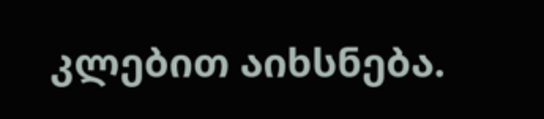კლებით აიხსნება.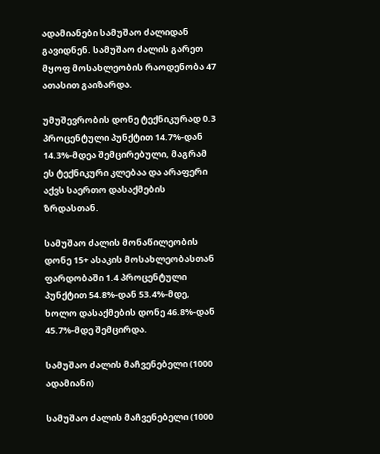ადამიანები სამუშაო ძალიდან გავიდნენ. სამუშაო ძალის გარეთ მყოფ მოსახლეობის რაოდენობა 47 ათასით გაიზარდა.

უმუშევრობის დონე ტექნიკურად 0.3 პროცენტული პუნქტით 14.7%-დან 14.3%-მდეა შემცირებული, მაგრამ ეს ტექნიკური კლებაა და არაფერი აქვს საერთო დასაქმების ზრდასთან.

სამუშაო ძალის მონაწილეობის დონე 15+ ასაკის მოსახლეობასთან ფარდობაში 1.4 პროცენტული პუნქტით 54.8%-დან 53.4%-მდე, ხოლო დასაქმების დონე 46.8%-დან 45.7%-მდე შემცირდა.

სამუშაო ძალის მაჩვენებელი (1000 ადამიანი)

სამუშაო ძალის მაჩვენებელი (1000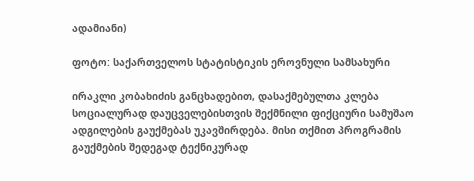ადამიანი)

ფოტო: საქართველოს სტატისტიკის ეროვნული სამსახური

ირაკლი კობახიძის განცხადებით, დასაქმებულთა კლება სოციალურად დაუცველებისთვის შექმნილი ფიქციური სამუშაო ადგილების გაუქმებას უკავშირდება. მისი თქმით პროგრამის გაუქმების შედეგად ტექნიკურად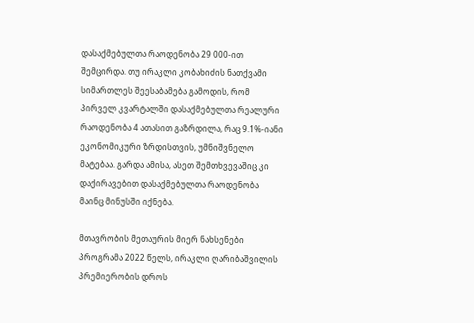დასაქმებულთა რაოდენობა 29 000-ით შემცირდა. თუ ირაკლი კობახიძის ნათქვამი სიმართლეს შეესაბამება გამოდის, რომ პირველ კვარტალში დასაქმებულთა რეალური რაოდენობა 4 ათასით გაზრდილა, რაც 9.1%-იანი ეკონომიკური ზრდისთვის, უმნიშვნელო მატებაა. გარდა ამისა, ასეთ შემთხვევაშიც კი დაქირავებით დასაქმებულთა რაოდენობა მაინც მინუსში იქნება.

მთავრობის მეთაურის მიერ ნახსენები პროგრამა 2022 წელს, ირაკლი ღარიბაშვილის პრემიერობის დროს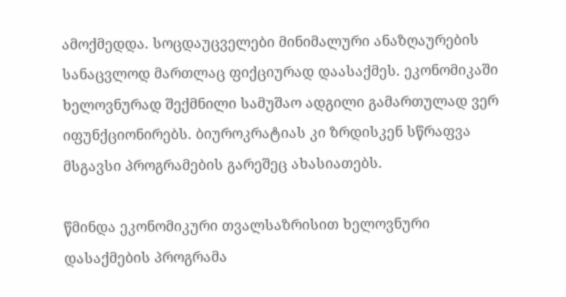ამოქმედდა. სოცდაუცველები მინიმალური ანაზღაურების სანაცვლოდ მართლაც ფიქციურად დაასაქმეს. ეკონომიკაში ხელოვნურად შექმნილი სამუშაო ადგილი გამართულად ვერ იფუნქციონირებს. ბიუროკრატიას კი ზრდისკენ სწრაფვა მსგავსი პროგრამების გარეშეც ახასიათებს.

წმინდა ეკონომიკური თვალსაზრისით ხელოვნური დასაქმების პროგრამა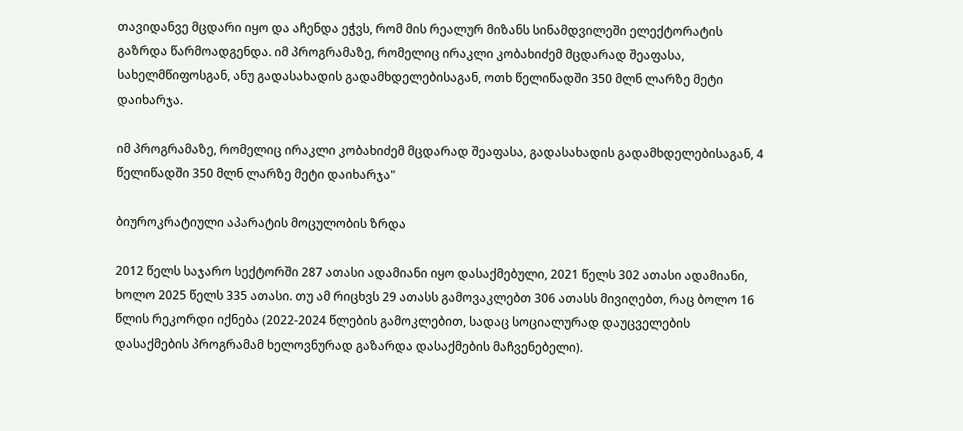თავიდანვე მცდარი იყო და აჩენდა ეჭვს, რომ მის რეალურ მიზანს სინამდვილეში ელექტორატის გაზრდა წარმოადგენდა. იმ პროგრამაზე, რომელიც ირაკლი კობახიძემ მცდარად შეაფასა, სახელმწიფოსგან, ანუ გადასახადის გადამხდელებისაგან, ოთხ წელიწადში 350 მლნ ლარზე მეტი დაიხარჯა.

იმ პროგრამაზე, რომელიც ირაკლი კობახიძემ მცდარად შეაფასა, გადასახადის გადამხდელებისაგან, 4 წელიწადში 350 მლნ ლარზე მეტი დაიხარჯა"

ბიუროკრატიული აპარატის მოცულობის ზრდა

2012 წელს საჯარო სექტორში 287 ათასი ადამიანი იყო დასაქმებული, 2021 წელს 302 ათასი ადამიანი, ხოლო 2025 წელს 335 ათასი. თუ ამ რიცხვს 29 ათასს გამოვაკლებთ 306 ათასს მივიღებთ, რაც ბოლო 16 წლის რეკორდი იქნება (2022-2024 წლების გამოკლებით, სადაც სოციალურად დაუცველების დასაქმების პროგრამამ ხელოვნურად გაზარდა დასაქმების მაჩვენებელი).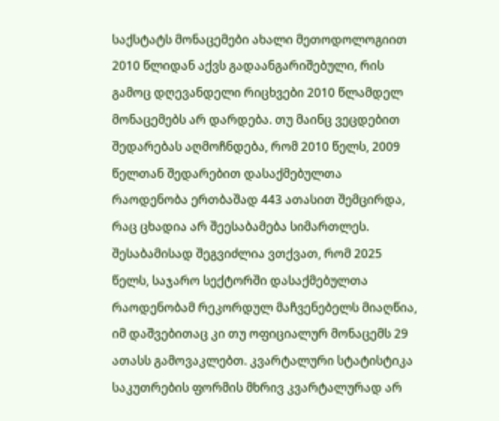საქსტატს მონაცემები ახალი მეთოდოლოგიით 2010 წლიდან აქვს გადაანგარიშებული, რის გამოც დღევანდელი რიცხვები 2010 წლამდელ მონაცემებს არ დარდება. თუ მაინც ვეცდებით შედარებას აღმოჩნდება, რომ 2010 წელს, 2009 წელთან შედარებით დასაქმებულთა რაოდენობა ერთბაშად 443 ათასით შემცირდა, რაც ცხადია არ შეესაბამება სიმართლეს. შესაბამისად შეგვიძლია ვთქვათ, რომ 2025 წელს, საჯარო სექტორში დასაქმებულთა რაოდენობამ რეკორდულ მაჩვენებელს მიაღწია, იმ დაშვებითაც კი თუ ოფიციალურ მონაცემს 29 ათასს გამოვაკლებთ. კვარტალური სტატისტიკა საკუთრების ფორმის მხრივ კვარტალურად არ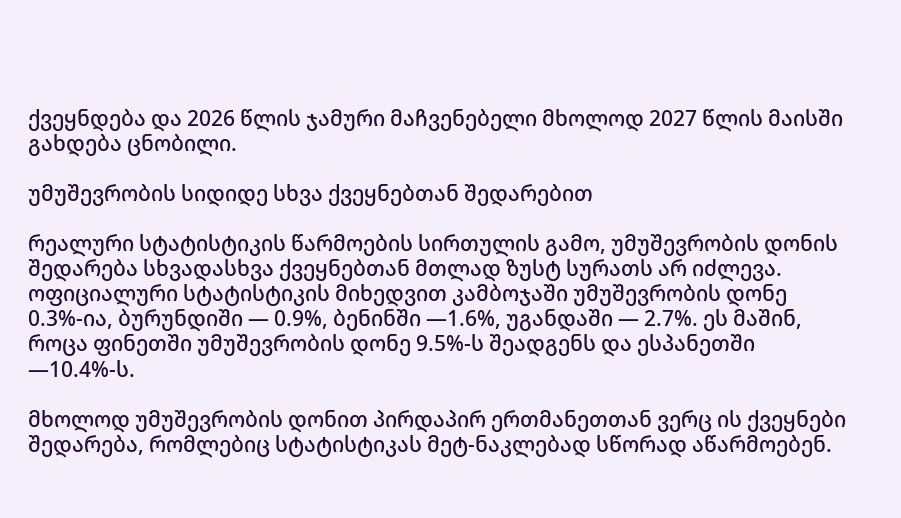ქვეყნდება და 2026 წლის ჯამური მაჩვენებელი მხოლოდ 2027 წლის მაისში გახდება ცნობილი.

უმუშევრობის სიდიდე სხვა ქვეყნებთან შედარებით

რეალური სტატისტიკის წარმოების სირთულის გამო, უმუშევრობის დონის შედარება სხვადასხვა ქვეყნებთან მთლად ზუსტ სურათს არ იძლევა. ოფიციალური სტატისტიკის მიხედვით კამბოჯაში უმუშევრობის დონე 0.3%-ია, ბურუნდიში — 0.9%, ბენინში —1.6%, უგანდაში — 2.7%. ეს მაშინ, როცა ფინეთში უმუშევრობის დონე 9.5%-ს შეადგენს და ესპანეთში —10.4%-ს.

მხოლოდ უმუშევრობის დონით პირდაპირ ერთმანეთთან ვერც ის ქვეყნები შედარება, რომლებიც სტატისტიკას მეტ-ნაკლებად სწორად აწარმოებენ.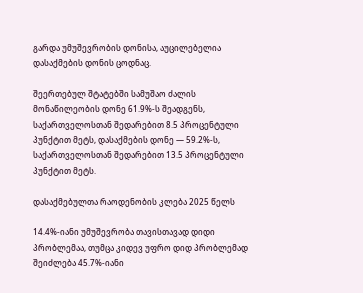გარდა უმუშევრობის დონისა, აუცილებელია დასაქმების დონის ცოდნაც.

შეერთებულ შტატებში სამუშაო ძალის მონაწილეობის დონე 61.9%-ს შეადგენს, საქართველოსთან შედარებით 8.5 პროცენტული პუნქტით მეტს, დასაქმების დონე — 59.2%-ს, საქართველოსთან შედარებით 13.5 პროცენტული პუნქტით მეტს.

დასაქმებულთა რაოდენობის კლება 2025 წელს

14.4%-იანი უმუშევრობა თავისთავად დიდი პრობლემაა, თუმცა კიდევ უფრო დიდ პრობლემად შეიძლება 45.7%-იანი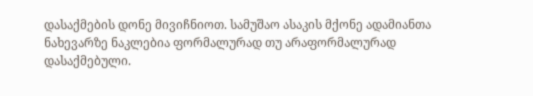დასაქმების დონე მივიჩნიოთ. სამუშაო ასაკის მქონე ადამიანთა ნახევარზე ნაკლებია ფორმალურად თუ არაფორმალურად დასაქმებული.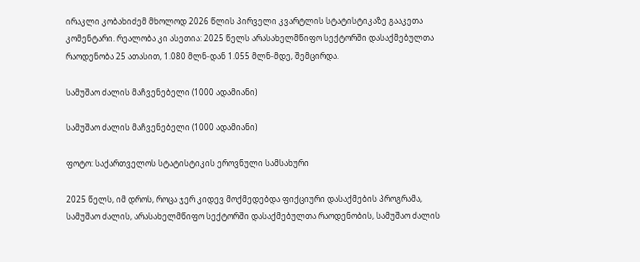ირაკლი კობახიძემ მხოლოდ 2026 წლის პირველი კვარტლის სტატისტიკაზე გააკეთა კომენტარი. რეალობა კი ასეთია: 2025 წელს არასახელმწიფო სექტორში დასაქმებულთა რაოდენობა 25 ათასით, 1.080 მლნ-დან 1.055 მლნ-მდე, შემცირდა.

სამუშაო ძალის მაჩვენებელი (1000 ადამიანი)

სამუშაო ძალის მაჩვენებელი (1000 ადამიანი)

ფოტო: საქართველოს სტატისტიკის ეროვნული სამსახური

2025 წელს, იმ დროს, როცა ჯერ კიდევ მოქმედებდა ფიქციური დასაქმების პროგრამა, სამუშაო ძალის, არასახელმწიფო სექტორში დასაქმებულთა რაოდენობის, სამუშაო ძალის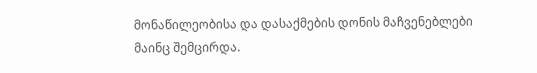მონაწილეობისა და დასაქმების დონის მაჩვენებლები მაინც შემცირდა.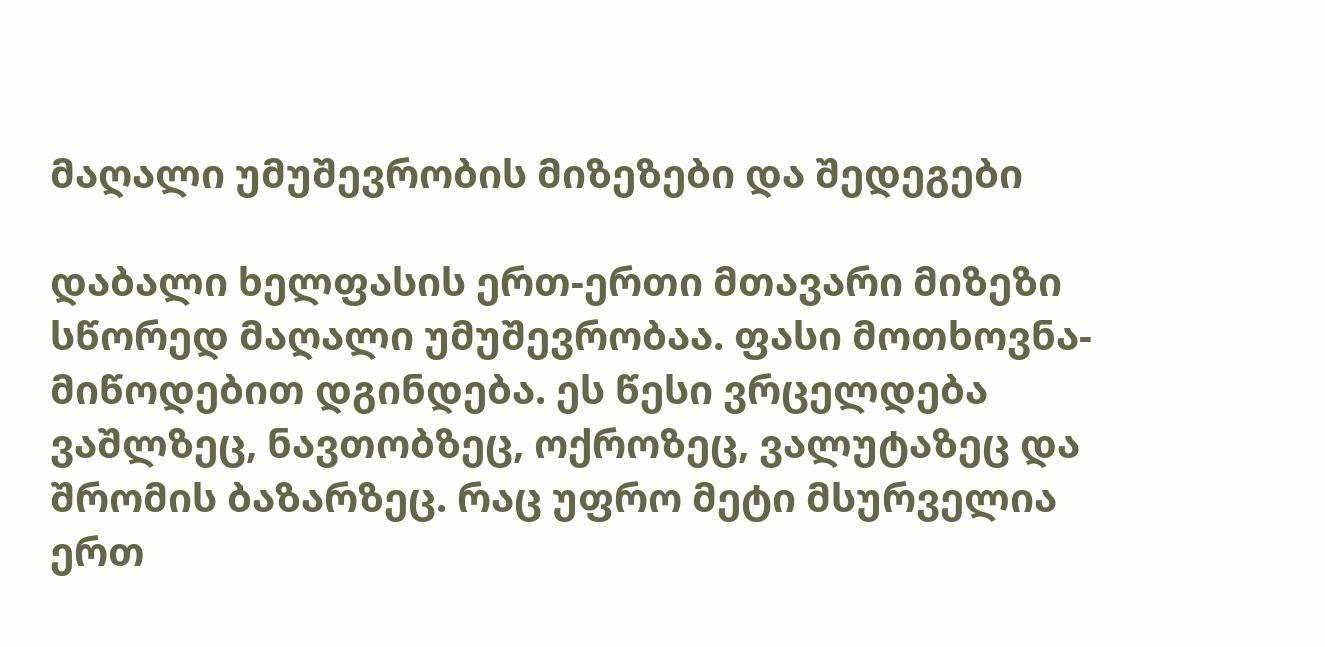მაღალი უმუშევრობის მიზეზები და შედეგები

დაბალი ხელფასის ერთ-ერთი მთავარი მიზეზი სწორედ მაღალი უმუშევრობაა. ფასი მოთხოვნა-მიწოდებით დგინდება. ეს წესი ვრცელდება ვაშლზეც, ნავთობზეც, ოქროზეც, ვალუტაზეც და შრომის ბაზარზეც. რაც უფრო მეტი მსურველია ერთ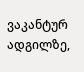ვაკანტურ ადგილზე,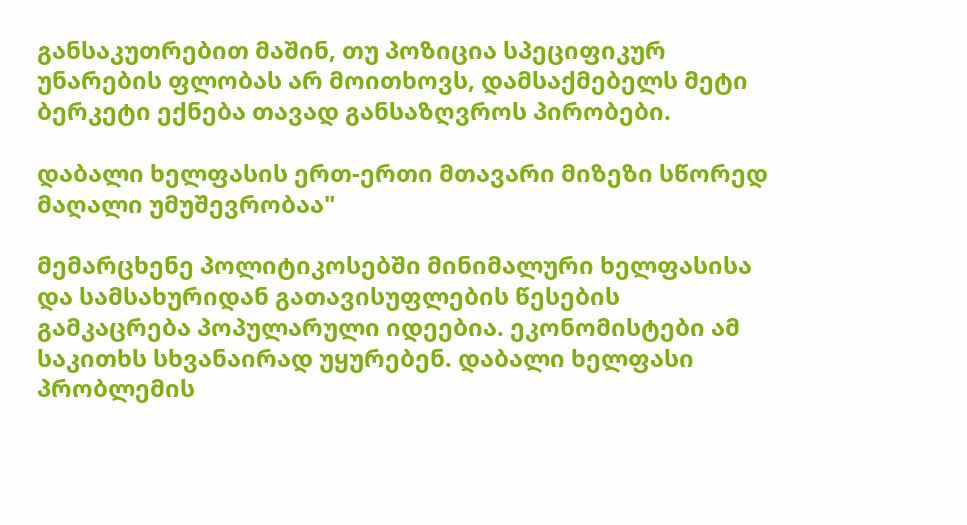განსაკუთრებით მაშინ, თუ პოზიცია სპეციფიკურ უნარების ფლობას არ მოითხოვს, დამსაქმებელს მეტი ბერკეტი ექნება თავად განსაზღვროს პირობები.

დაბალი ხელფასის ერთ-ერთი მთავარი მიზეზი სწორედ მაღალი უმუშევრობაა"

მემარცხენე პოლიტიკოსებში მინიმალური ხელფასისა და სამსახურიდან გათავისუფლების წესების გამკაცრება პოპულარული იდეებია. ეკონომისტები ამ საკითხს სხვანაირად უყურებენ. დაბალი ხელფასი პრობლემის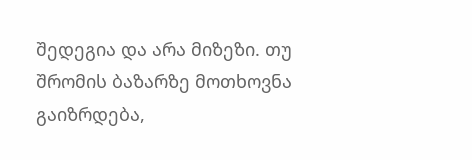შედეგია და არა მიზეზი. თუ შრომის ბაზარზე მოთხოვნა გაიზრდება,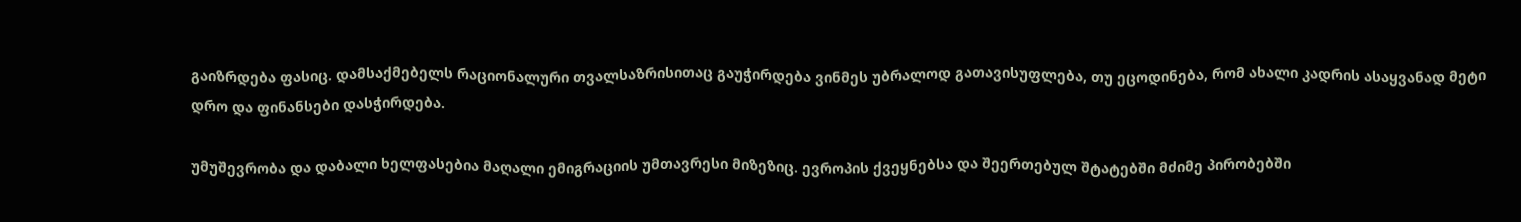გაიზრდება ფასიც. დამსაქმებელს რაციონალური თვალსაზრისითაც გაუჭირდება ვინმეს უბრალოდ გათავისუფლება, თუ ეცოდინება, რომ ახალი კადრის ასაყვანად მეტი დრო და ფინანსები დასჭირდება.

უმუშევრობა და დაბალი ხელფასებია მაღალი ემიგრაციის უმთავრესი მიზეზიც. ევროპის ქვეყნებსა და შეერთებულ შტატებში მძიმე პირობებში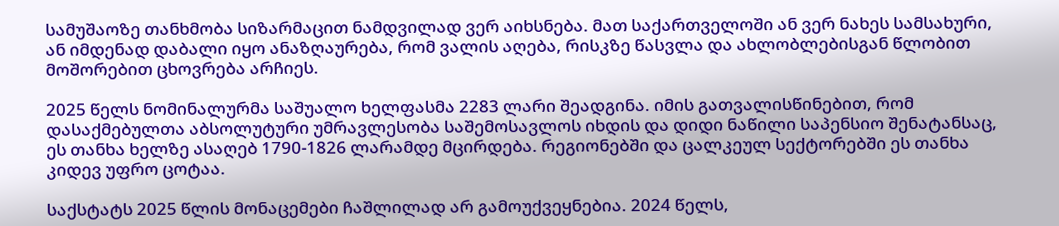სამუშაოზე თანხმობა სიზარმაცით ნამდვილად ვერ აიხსნება. მათ საქართველოში ან ვერ ნახეს სამსახური, ან იმდენად დაბალი იყო ანაზღაურება, რომ ვალის აღება, რისკზე წასვლა და ახლობლებისგან წლობით მოშორებით ცხოვრება არჩიეს.

2025 წელს ნომინალურმა საშუალო ხელფასმა 2283 ლარი შეადგინა. იმის გათვალისწინებით, რომ დასაქმებულთა აბსოლუტური უმრავლესობა საშემოსავლოს იხდის და დიდი ნაწილი საპენსიო შენატანსაც, ეს თანხა ხელზე ასაღებ 1790-1826 ლარამდე მცირდება. რეგიონებში და ცალკეულ სექტორებში ეს თანხა კიდევ უფრო ცოტაა.

საქსტატს 2025 წლის მონაცემები ჩაშლილად არ გამოუქვეყნებია. 2024 წელს,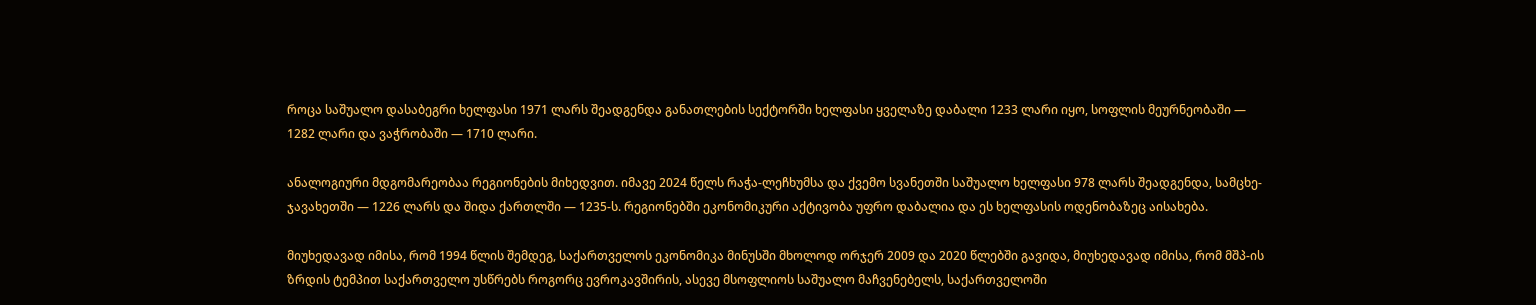როცა საშუალო დასაბეგრი ხელფასი 1971 ლარს შეადგენდა განათლების სექტორში ხელფასი ყველაზე დაბალი 1233 ლარი იყო, სოფლის მეურნეობაში — 1282 ლარი და ვაჭრობაში — 1710 ლარი.

ანალოგიური მდგომარეობაა რეგიონების მიხედვით. იმავე 2024 წელს რაჭა-ლეჩხუმსა და ქვემო სვანეთში საშუალო ხელფასი 978 ლარს შეადგენდა, სამცხე-ჯავახეთში — 1226 ლარს და შიდა ქართლში — 1235-ს. რეგიონებში ეკონომიკური აქტივობა უფრო დაბალია და ეს ხელფასის ოდენობაზეც აისახება.

მიუხედავად იმისა, რომ 1994 წლის შემდეგ, საქართველოს ეკონომიკა მინუსში მხოლოდ ორჯერ 2009 და 2020 წლებში გავიდა, მიუხედავად იმისა, რომ მშპ-ის ზრდის ტემპით საქართველო უსწრებს როგორც ევროკავშირის, ასევე მსოფლიოს საშუალო მაჩვენებელს, საქართველოში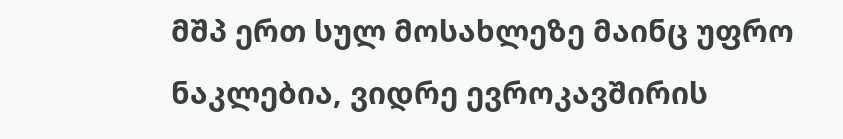მშპ ერთ სულ მოსახლეზე მაინც უფრო ნაკლებია, ვიდრე ევროკავშირის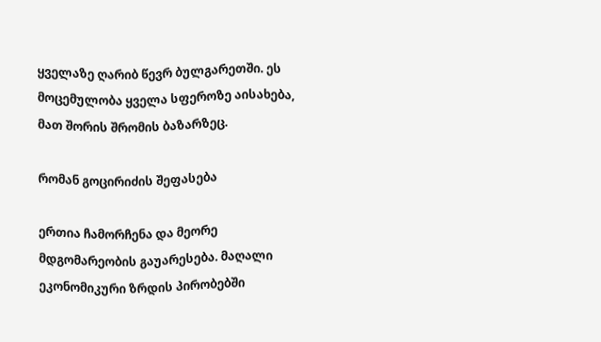ყველაზე ღარიბ წევრ ბულგარეთში. ეს მოცემულობა ყველა სფეროზე აისახება, მათ შორის შრომის ბაზარზეც.

რომან გოცირიძის შეფასება

ერთია ჩამორჩენა და მეორე მდგომარეობის გაუარესება. მაღალი ეკონომიკური ზრდის პირობებში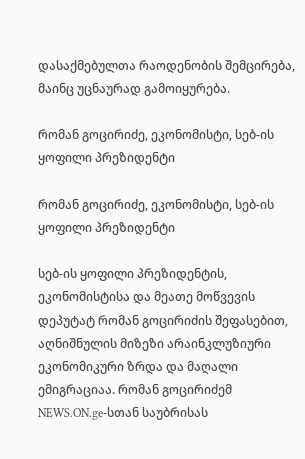დასაქმებულთა რაოდენობის შემცირება, მაინც უცნაურად გამოიყურება.

რომან გოცირიძე, ეკონომისტი, სებ-ის ყოფილი პრეზიდენტი

რომან გოცირიძე, ეკონომისტი, სებ-ის ყოფილი პრეზიდენტი

სებ-ის ყოფილი პრეზიდენტის, ეკონომისტისა და მეათე მოწვევის დეპუტატ რომან გოცირიძის შეფასებით, აღნიშნულის მიზეზი არაინკლუზიური ეკონომიკური ზრდა და მაღალი ემიგრაციაა. რომან გოცირიძემ NEWS.ON.ge-სთან საუბრისას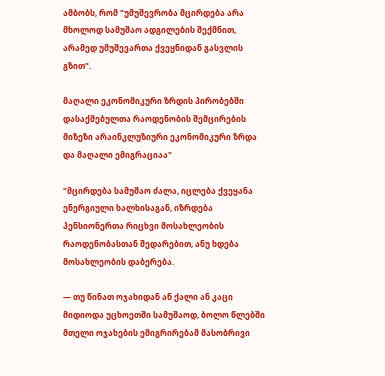ამბობს, რომ "უმუშევრობა მცირდება არა მხოლოდ სამუშაო ადგილების შექმნით, არამედ უმუშევართა ქვეყნიდან გასვლის გზით".

მაღალი ეკონომიკური ზრდის პირობებში დასაქმებულთა რაოდენობის შემცირების მიზეზი არაინკლუზიური ეკონომიკური ზრდა და მაღალი ემიგრაციაა"

"მცირდება სამუშაო ძალა, იცლება ქვეყანა ენერგიული ხალხისაგან, იზრდება პენსიონერთა რიცხვი მოსახლეობის რაოდენობასთან შედარებით, ანუ ხდება მოსახლეობის დაბერება.

— თუ წინათ ოჯახიდან ან ქალი ან კაცი მიდიოდა უცხოეთში სამუშაოდ, ბოლო წლებში მთელი ოჯახების ემიგრირებამ მასობრივი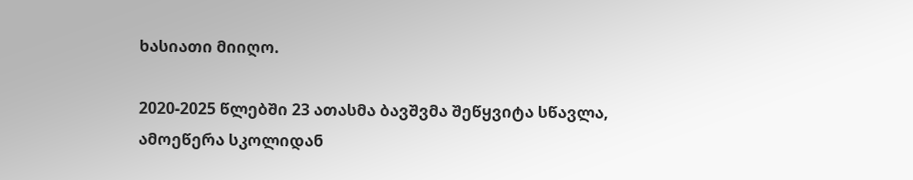ხასიათი მიიღო.

2020-2025 წლებში 23 ათასმა ბავშვმა შეწყვიტა სწავლა, ამოეწერა სკოლიდან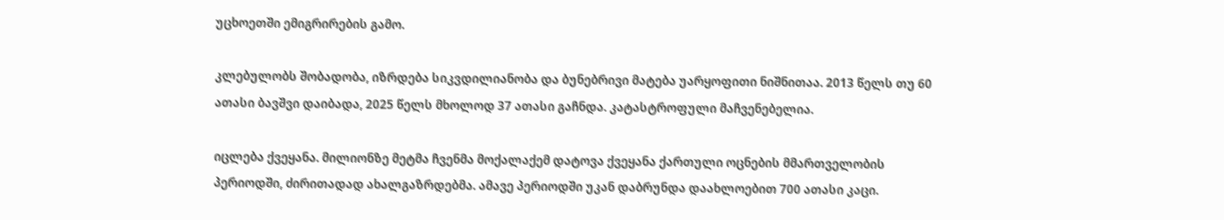უცხოეთში ემიგრირების გამო.

კლებულობს შობადობა, იზრდება სიკვდილიანობა და ბუნებრივი მატება უარყოფითი ნიშნითაა. 2013 წელს თუ 60 ათასი ბავშვი დაიბადა, 2025 წელს მხოლოდ 37 ათასი გაჩნდა. კატასტროფული მაჩვენებელია.

იცლება ქვეყანა. მილიონზე მეტმა ჩვენმა მოქალაქემ დატოვა ქვეყანა ქართული ოცნების მმართველობის პერიოდში, ძირითადად ახალგაზრდებმა. ამავე პერიოდში უკან დაბრუნდა დაახლოებით 700 ათასი კაცი.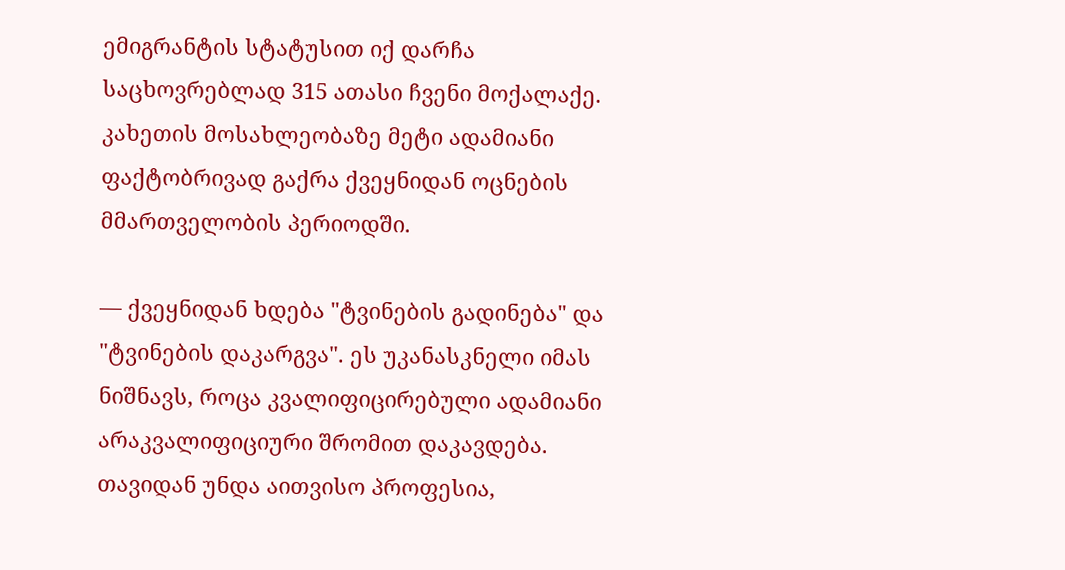ემიგრანტის სტატუსით იქ დარჩა საცხოვრებლად 315 ათასი ჩვენი მოქალაქე. კახეთის მოსახლეობაზე მეტი ადამიანი ფაქტობრივად გაქრა ქვეყნიდან ოცნების მმართველობის პერიოდში.

— ქვეყნიდან ხდება "ტვინების გადინება" და "ტვინების დაკარგვა". ეს უკანასკნელი იმას ნიშნავს, როცა კვალიფიცირებული ადამიანი არაკვალიფიციური შრომით დაკავდება. თავიდან უნდა აითვისო პროფესია,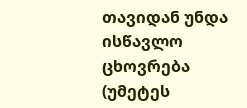თავიდან უნდა ისწავლო ცხოვრება (უმეტეს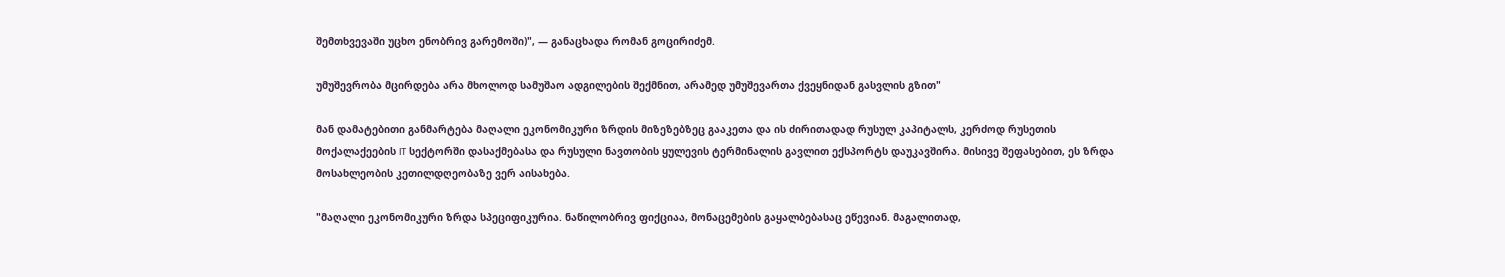შემთხვევაში უცხო ენობრივ გარემოში)", — განაცხადა რომან გოცირიძემ.

უმუშევრობა მცირდება არა მხოლოდ სამუშაო ადგილების შექმნით, არამედ უმუშევართა ქვეყნიდან გასვლის გზით"

მან დამატებითი განმარტება მაღალი ეკონომიკური ზრდის მიზეზებზეც გააკეთა და ის ძირითადად რუსულ კაპიტალს, კერძოდ რუსეთის მოქალაქეების IT სექტორში დასაქმებასა და რუსული ნავთობის ყულევის ტერმინალის გავლით ექსპორტს დაუკავშირა. მისივე შეფასებით, ეს ზრდა მოსახლეობის კეთილდღეობაზე ვერ აისახება.

"მაღალი ეკონომიკური ზრდა სპეციფიკურია. ნაწილობრივ ფიქციაა, მონაცემების გაყალბებასაც ეწევიან. მაგალითად,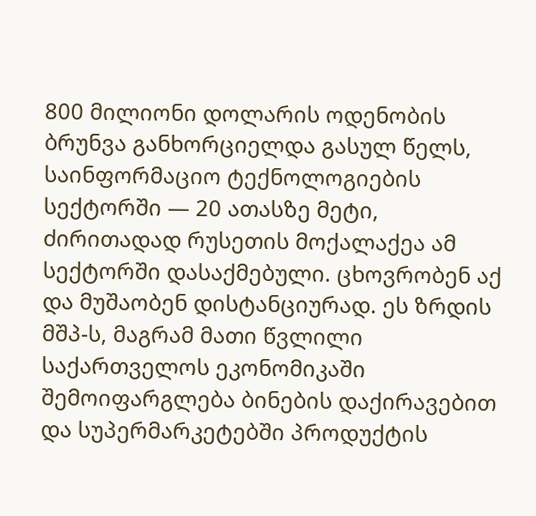800 მილიონი დოლარის ოდენობის ბრუნვა განხორციელდა გასულ წელს, საინფორმაციო ტექნოლოგიების სექტორში — 20 ათასზე მეტი, ძირითადად რუსეთის მოქალაქეა ამ სექტორში დასაქმებული. ცხოვრობენ აქ და მუშაობენ დისტანციურად. ეს ზრდის მშპ-ს, მაგრამ მათი წვლილი საქართველოს ეკონომიკაში შემოიფარგლება ბინების დაქირავებით და სუპერმარკეტებში პროდუქტის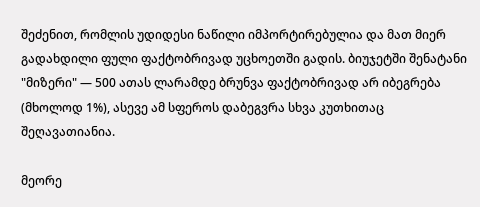შეძენით, რომლის უდიდესი ნაწილი იმპორტირებულია და მათ მიერ გადახდილი ფული ფაქტობრივად უცხოეთში გადის. ბიუჯეტში შენატანი "მიზერი" — 500 ათას ლარამდე ბრუნვა ფაქტობრივად არ იბეგრება (მხოლოდ 1%), ასევე ამ სფეროს დაბეგვრა სხვა კუთხითაც შეღავათიანია.

მეორე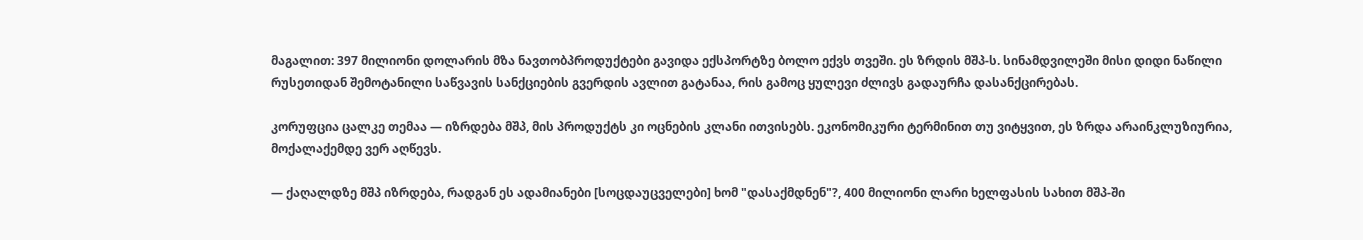მაგალით: 397 მილიონი დოლარის მზა ნავთობპროდუქტები გავიდა ექსპორტზე ბოლო ექვს თვეში. ეს ზრდის მშპ-ს. სინამდვილეში მისი დიდი ნაწილი რუსეთიდან შემოტანილი საწვავის სანქციების გვერდის ავლით გატანაა, რის გამოც ყულევი ძლივს გადაურჩა დასანქცირებას.

კორუფცია ცალკე თემაა — იზრდება მშპ, მის პროდუქტს კი ოცნების კლანი ითვისებს. ეკონომიკური ტერმინით თუ ვიტყვით, ეს ზრდა არაინკლუზიურია, მოქალაქემდე ვერ აღწევს.

— ქაღალდზე მშპ იზრდება, რადგან ეს ადამიანები [სოცდაუცველები] ხომ "დასაქმდნენ"?, 400 მილიონი ლარი ხელფასის სახით მშპ-ში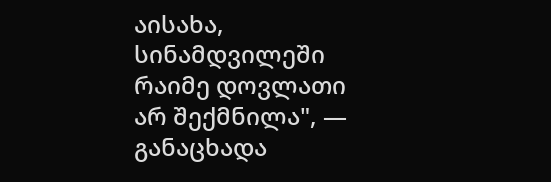აისახა, სინამდვილეში რაიმე დოვლათი არ შექმნილა", — განაცხადა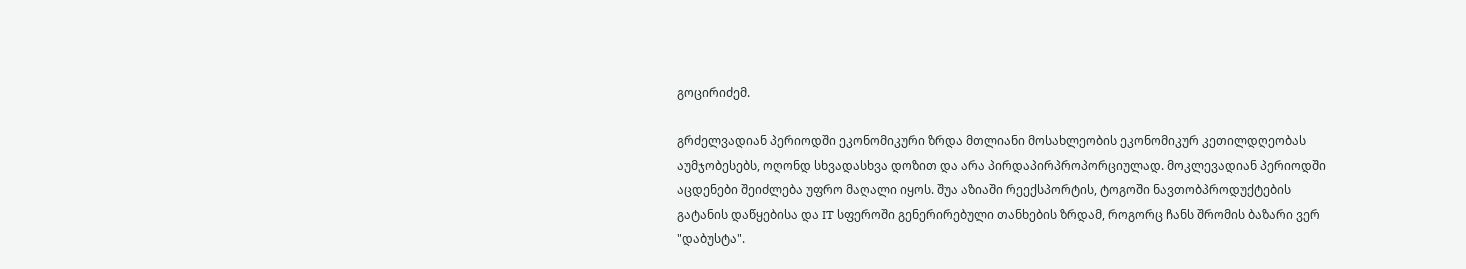გოცირიძემ.

გრძელვადიან პერიოდში ეკონომიკური ზრდა მთლიანი მოსახლეობის ეკონომიკურ კეთილდღეობას აუმჯობესებს, ოღონდ სხვადასხვა დოზით და არა პირდაპირპროპორციულად. მოკლევადიან პერიოდში აცდენები შეიძლება უფრო მაღალი იყოს. შუა აზიაში რეექსპორტის, ტოგოში ნავთობპროდუქტების გატანის დაწყებისა და IT სფეროში გენერირებული თანხების ზრდამ, როგორც ჩანს შრომის ბაზარი ვერ "დაბუსტა".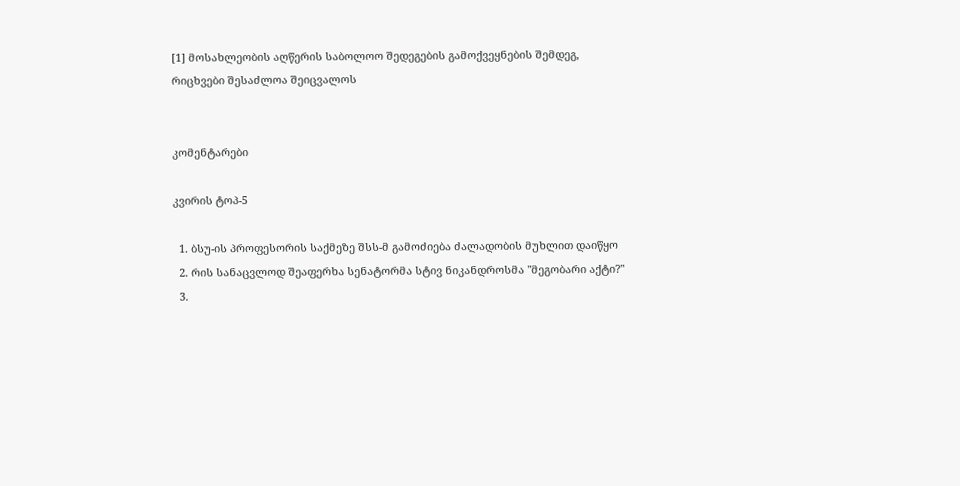[1] მოსახლეობის აღწერის საბოლოო შედეგების გამოქვეყნების შემდეგ, რიცხვები შესაძლოა შეიცვალოს


კომენტარები

კვირის ტოპ-5

  1. ბსუ-ის პროფესორის საქმეზე შსს-მ გამოძიება ძალადობის მუხლით დაიწყო
  2. რის სანაცვლოდ შეაფერხა სენატორმა სტივ ნიკანდროსმა "მეგობარი აქტი?"
  3.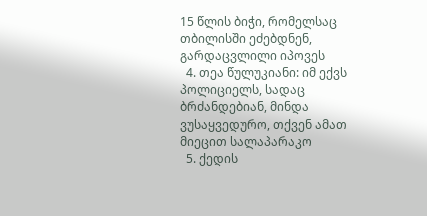15 წლის ბიჭი, რომელსაც თბილისში ეძებდნენ, გარდაცვლილი იპოვეს
  4. თეა წულუკიანი: იმ ექვს პოლიციელს, სადაც ბრძანდებიან, მინდა ვუსაყვედურო, თქვენ ამათ მიეცით სალაპარაკო
  5. ქედის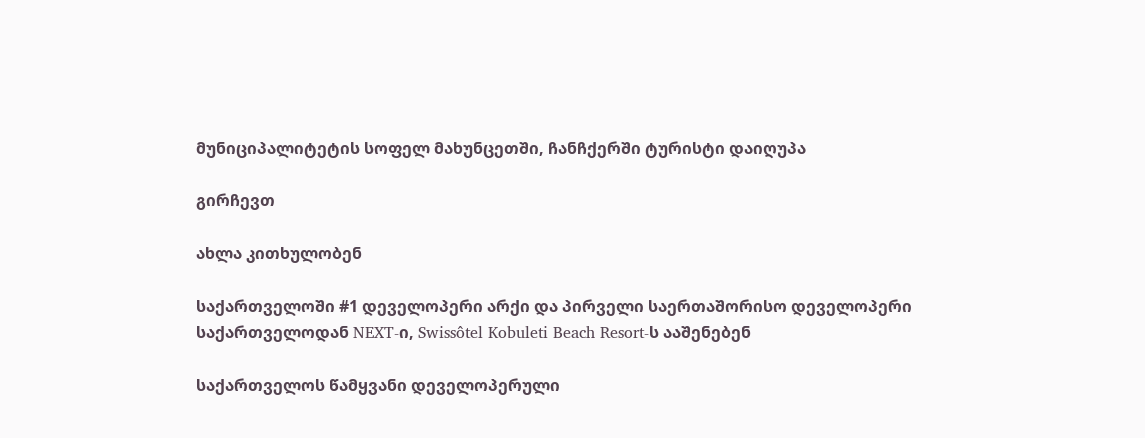მუნიციპალიტეტის სოფელ მახუნცეთში, ჩანჩქერში ტურისტი დაიღუპა

გირჩევთ

ახლა კითხულობენ

საქართველოში #1 დეველოპერი არქი და პირველი საერთაშორისო დეველოპერი საქართველოდან NEXT-ი, Swissôtel Kobuleti Beach Resort-ს ააშენებენ

საქართველოს წამყვანი დეველოპერული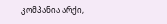კომპანია არქი,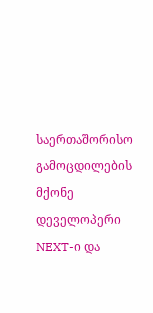საერთაშორისო გამოცდილების მქონე დეველოპერი NEXT-ი და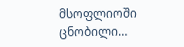მსოფლიოში ცნობილი…